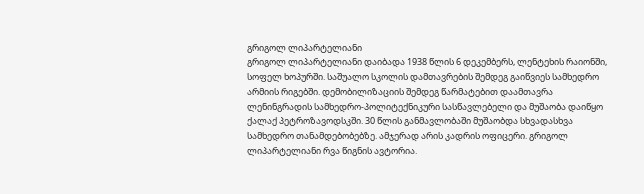გრიგოლ ლიპარტელიანი
გრიგოლ ლიპარტელიანი დაიბადა 1938 წლის 6 დეკემბერს, ლენტეხის რაიონში, სოფელ ხოპურში. საშუალო სკოლის დამთავრების შემდეგ გაიწვიეს სამხედრო არმიის რიგებში. დემობილიზაციის შემდეგ წარმატებით დაამთავრა ლენინგრადის სამხედრო-პოლიტექნიკური სასწავლებელი და მუშაობა დაიწყო ქალაქ პეტროზავოდსკში. 30 წლის განმავლობაში მუშაობდა სხვადასხვა სამხედრო თანამდებობებზე. ამჯერად არის კადრის ოფიცერი. გრიგოლ ლიპარტელიანი რვა წიგნის ავტორია.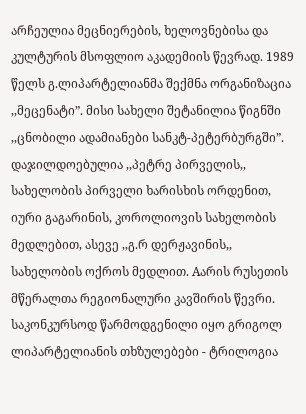არჩეულია მეცნიერების, ხელოვნებისა და კულტურის მსოფლიო აკადემიის წევრად. 1989 წელს გ.ლიპარტელიანმა შექმნა ორგანიზაცია ,,მეცენატი”. მისი სახელი შეტანილია წიგნში ,,ცნობილი ადამიანები სანკტ-პეტერბურგში”. დაჯილდოებულია ,,პეტრე პირველის,, სახელობის პირველი ხარისხის ორდენით, იური გაგარინის, კოროლიოვის სახელობის მედლებით, ასევე ,,გ.რ დერჟავინის,, სახელობის ოქროს მედლით. Aარის რუსეთის მწერალთა რეგიონალური კავშირის წევრი.
საკონკურსოდ წარმოდგენილი იყო გრიგოლ ლიპარტელიანის თხზულებები - ტრილოგია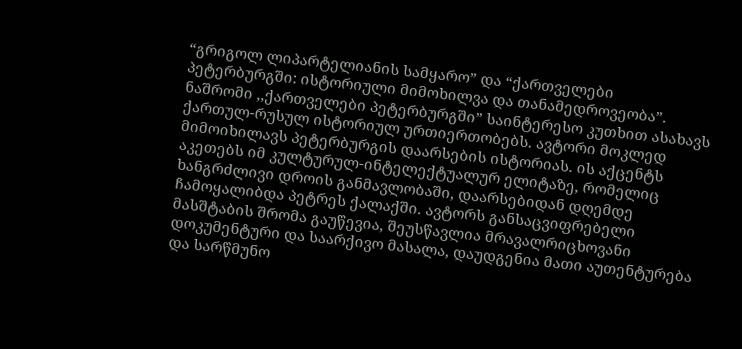“გრიგოლ ლიპარტელიანის სამყარო” და “ქართველები პეტერბურგში: ისტორიული მიმოხილვა და თანამედროვეობა”. ნაშრომი ,,ქართველები პეტერბურგში” საინტერესო კუთხით ასახავს ქართულ-რუსულ ისტორიულ ურთიერთობებს. ავტორი მოკლედ მიმოიხილავს პეტერბურგის დაარსების ისტორიას. ის აქცენტს აკეთებს იმ კულტურულ-ინტელექტუალურ ელიტაზე, რომელიც ხანგრძლივი დროის განმავლობაში, დაარსებიდან დღემდე ჩამოყალიბდა პეტრეს ქალაქში. ავტორს განსაცვიფრებელი მასშტაბის შრომა გაუწევია, შეუსწავლია მრავალრიცხოვანი დოკუმენტური და საარქივო მასალა, დაუდგენია მათი აუთენტურება და სარწმუნო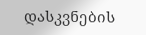დასკვნების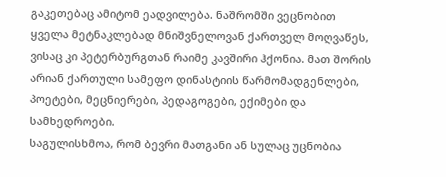გაკეთებაც ამიტომ ეადვილება. ნაშრომში ვეცნობით ყველა მეტნაკლებად მნიშვნელოვან ქართველ მოღვაწეს, ვისაც კი პეტერბურგთან რაიმე კავშირი ჰქონია. მათ შორის არიან ქართული სამეფო დინასტიის წარმომადგენლები, პოეტები, მეცნიერები, პედაგოგები, ექიმები და სამხედროები.
საგულისხმოა, რომ ბევრი მათგანი ან სულაც უცნობია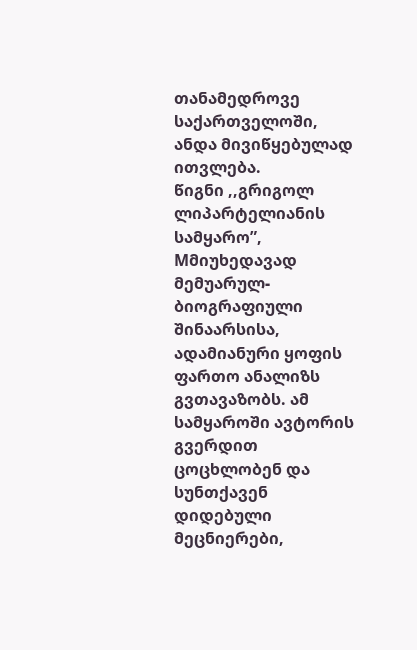თანამედროვე საქართველოში, ანდა მივიწყებულად ითვლება.
წიგნი ,,გრიგოლ ლიპარტელიანის სამყარო”, Mმიუხედავად მემუარულ-ბიოგრაფიული შინაარსისა, ადამიანური ყოფის ფართო ანალიზს გვთავაზობს. ამ სამყაროში ავტორის გვერდით ცოცხლობენ და სუნთქავენ დიდებული მეცნიერები,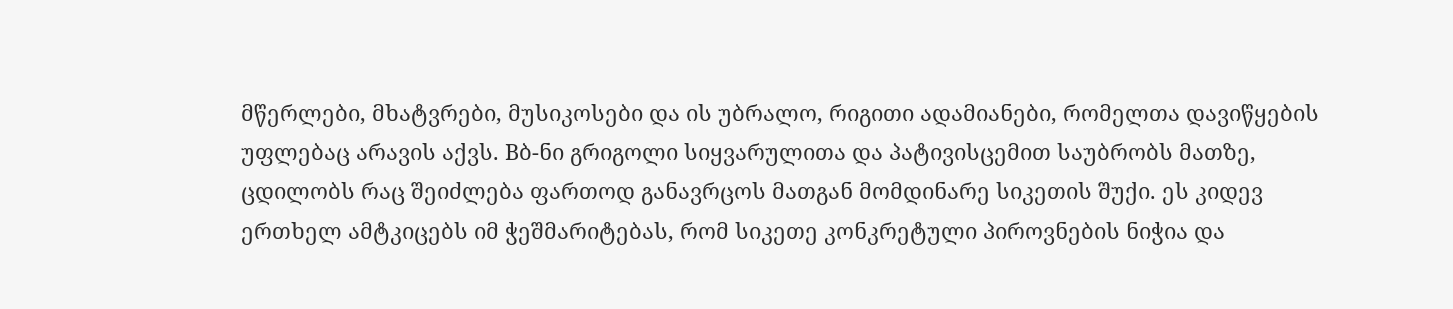მწერლები, მხატვრები, მუსიკოსები და ის უბრალო, რიგითი ადამიანები, რომელთა დავიწყების უფლებაც არავის აქვს. Bბ-ნი გრიგოლი სიყვარულითა და პატივისცემით საუბრობს მათზე, ცდილობს რაც შეიძლება ფართოდ განავრცოს მათგან მომდინარე სიკეთის შუქი. ეს კიდევ ერთხელ ამტკიცებს იმ ჭეშმარიტებას, რომ სიკეთე კონკრეტული პიროვნების ნიჭია და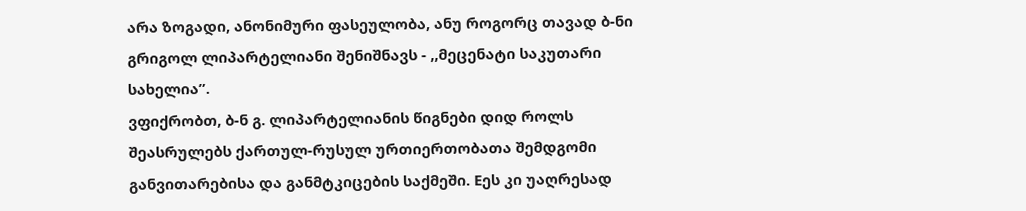არა ზოგადი, ანონიმური ფასეულობა, ანუ როგორც თავად ბ-ნი გრიგოლ ლიპარტელიანი შენიშნავს - ,,მეცენატი საკუთარი სახელია”.
ვფიქრობთ, ბ-ნ გ. ლიპარტელიანის წიგნები დიდ როლს შეასრულებს ქართულ-რუსულ ურთიერთობათა შემდგომი განვითარებისა და განმტკიცების საქმეში. Eეს კი უაღრესად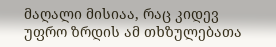მაღალი მისიაა, რაც კიდევ უფრო ზრდის ამ თხზულებათა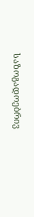საზოგადოებრივ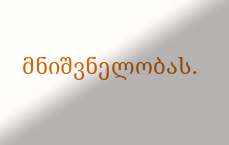მნიშვნელობას.